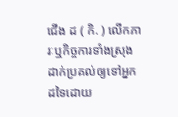ជើង ដ ( កិ. ) លើកភារៈឬកិច្ចការទាំងស្រុងដាក់ប្រគល់ឲ្យទៅអ្នកដទៃដោយ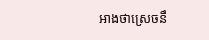អាងថាស្រេចនឹ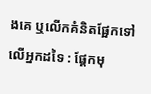ងគេ ឬលើកគំនិតផ្អែកទៅលើអ្នកដទៃ : ផ្ដែកមុ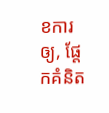ខការឲ្យ, ផ្ដែកគំនិត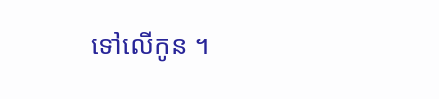ទៅលើកូន ។